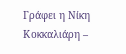Γράφει η Νίκη Κοκκαλιάρη –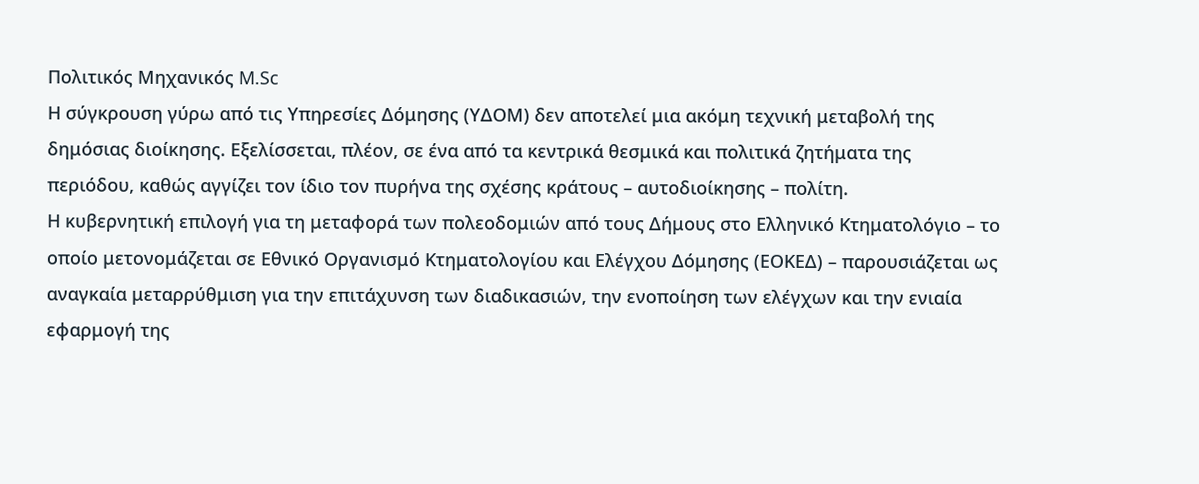Πολιτικός Μηχανικός M.Sc
Η σύγκρουση γύρω από τις Υπηρεσίες Δόμησης (ΥΔΟΜ) δεν αποτελεί μια ακόμη τεχνική μεταβολή της δημόσιας διοίκησης. Εξελίσσεται, πλέον, σε ένα από τα κεντρικά θεσμικά και πολιτικά ζητήματα της περιόδου, καθώς αγγίζει τον ίδιο τον πυρήνα της σχέσης κράτους – αυτοδιοίκησης – πολίτη.
Η κυβερνητική επιλογή για τη μεταφορά των πολεοδομιών από τους Δήμους στο Ελληνικό Κτηματολόγιο – το οποίο μετονομάζεται σε Εθνικό Οργανισμό Κτηματολογίου και Ελέγχου Δόμησης (ΕΟΚΕΔ) – παρουσιάζεται ως αναγκαία μεταρρύθμιση για την επιτάχυνση των διαδικασιών, την ενοποίηση των ελέγχων και την ενιαία εφαρμογή της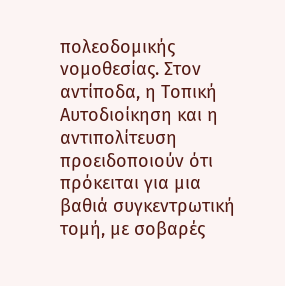πολεοδομικής νομοθεσίας. Στον αντίποδα, η Τοπική Αυτοδιοίκηση και η αντιπολίτευση προειδοποιούν ότι πρόκειται για μια βαθιά συγκεντρωτική τομή, με σοβαρές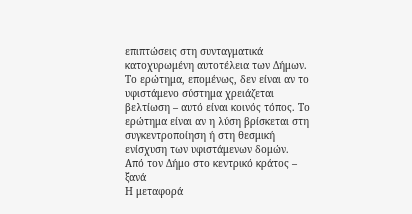επιπτώσεις στη συνταγματικά κατοχυρωμένη αυτοτέλεια των Δήμων.
Το ερώτημα, επομένως, δεν είναι αν το υφιστάμενο σύστημα χρειάζεται βελτίωση – αυτό είναι κοινός τόπος. Το ερώτημα είναι αν η λύση βρίσκεται στη συγκεντροποίηση ή στη θεσμική ενίσχυση των υφιστάμενων δομών.
Από τον Δήμο στο κεντρικό κράτος – ξανά
Η μεταφορά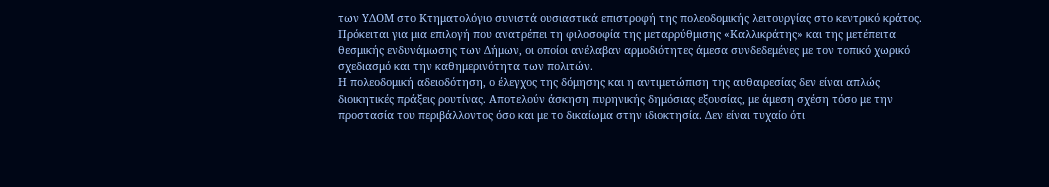των ΥΔΟΜ στο Κτηματολόγιο συνιστά ουσιαστικά επιστροφή της πολεοδομικής λειτουργίας στο κεντρικό κράτος. Πρόκειται για μια επιλογή που ανατρέπει τη φιλοσοφία της μεταρρύθμισης «Καλλικράτης» και της μετέπειτα θεσμικής ενδυνάμωσης των Δήμων, οι οποίοι ανέλαβαν αρμοδιότητες άμεσα συνδεδεμένες με τον τοπικό χωρικό σχεδιασμό και την καθημερινότητα των πολιτών.
Η πολεοδομική αδειοδότηση, ο έλεγχος της δόμησης και η αντιμετώπιση της αυθαιρεσίας δεν είναι απλώς διοικητικές πράξεις ρουτίνας. Αποτελούν άσκηση πυρηνικής δημόσιας εξουσίας, με άμεση σχέση τόσο με την προστασία του περιβάλλοντος όσο και με το δικαίωμα στην ιδιοκτησία. Δεν είναι τυχαίο ότι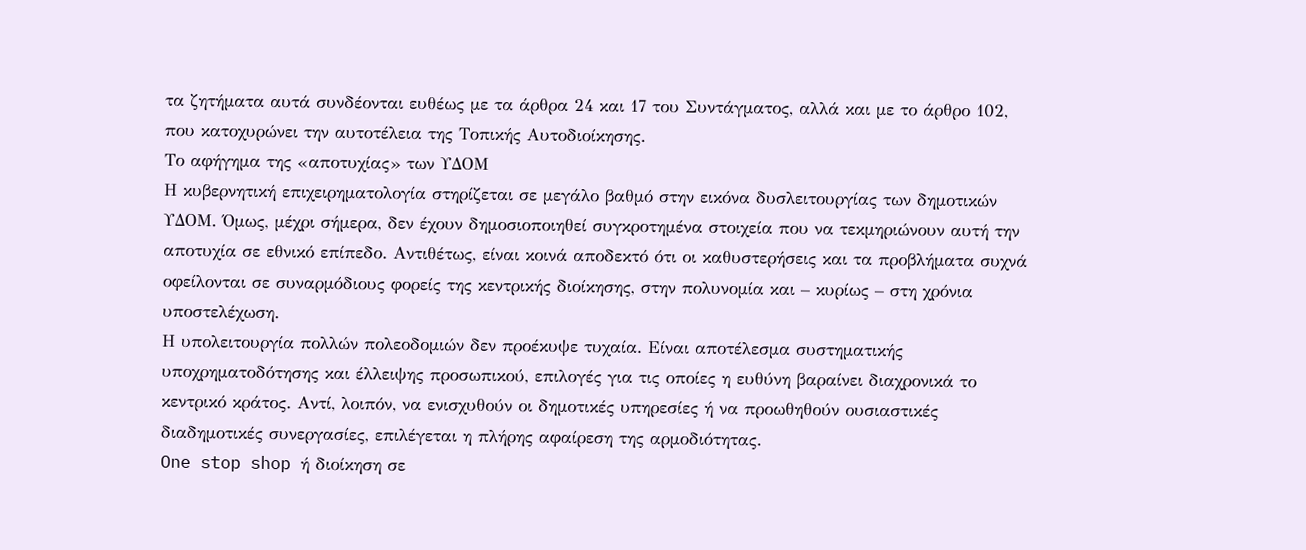τα ζητήματα αυτά συνδέονται ευθέως με τα άρθρα 24 και 17 του Συντάγματος, αλλά και με το άρθρο 102, που κατοχυρώνει την αυτοτέλεια της Τοπικής Αυτοδιοίκησης.
Το αφήγημα της «αποτυχίας» των ΥΔΟΜ
Η κυβερνητική επιχειρηματολογία στηρίζεται σε μεγάλο βαθμό στην εικόνα δυσλειτουργίας των δημοτικών ΥΔΟΜ. Όμως, μέχρι σήμερα, δεν έχουν δημοσιοποιηθεί συγκροτημένα στοιχεία που να τεκμηριώνουν αυτή την αποτυχία σε εθνικό επίπεδο. Αντιθέτως, είναι κοινά αποδεκτό ότι οι καθυστερήσεις και τα προβλήματα συχνά οφείλονται σε συναρμόδιους φορείς της κεντρικής διοίκησης, στην πολυνομία και – κυρίως – στη χρόνια υποστελέχωση.
Η υπολειτουργία πολλών πολεοδομιών δεν προέκυψε τυχαία. Είναι αποτέλεσμα συστηματικής υποχρηματοδότησης και έλλειψης προσωπικού, επιλογές για τις οποίες η ευθύνη βαραίνει διαχρονικά το κεντρικό κράτος. Αντί, λοιπόν, να ενισχυθούν οι δημοτικές υπηρεσίες ή να προωθηθούν ουσιαστικές διαδημοτικές συνεργασίες, επιλέγεται η πλήρης αφαίρεση της αρμοδιότητας.
One stop shop ή διοίκηση σε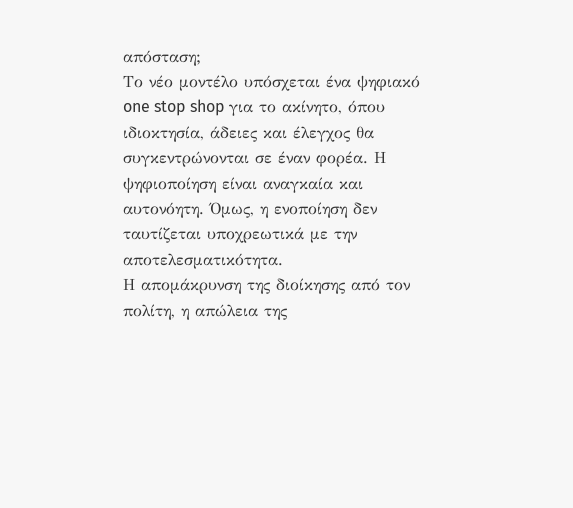απόσταση;
Το νέο μοντέλο υπόσχεται ένα ψηφιακό one stop shop για το ακίνητο, όπου ιδιοκτησία, άδειες και έλεγχος θα συγκεντρώνονται σε έναν φορέα. Η ψηφιοποίηση είναι αναγκαία και αυτονόητη. Όμως, η ενοποίηση δεν ταυτίζεται υποχρεωτικά με την αποτελεσματικότητα.
Η απομάκρυνση της διοίκησης από τον πολίτη, η απώλεια της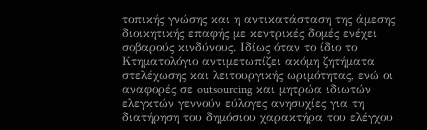τοπικής γνώσης και η αντικατάσταση της άμεσης διοικητικής επαφής με κεντρικές δομές ενέχει σοβαρούς κινδύνους. Ιδίως όταν το ίδιο το Κτηματολόγιο αντιμετωπίζει ακόμη ζητήματα στελέχωσης και λειτουργικής ωριμότητας, ενώ οι αναφορές σε outsourcing και μητρώα ιδιωτών ελεγκτών γεννούν εύλογες ανησυχίες για τη διατήρηση του δημόσιου χαρακτήρα του ελέγχου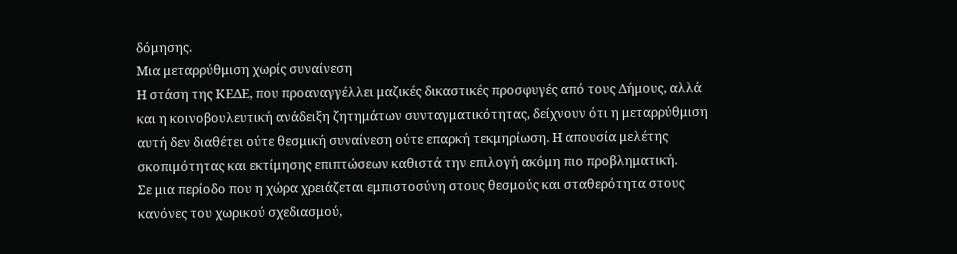δόμησης.
Μια μεταρρύθμιση χωρίς συναίνεση
Η στάση της ΚΕΔΕ, που προαναγγέλλει μαζικές δικαστικές προσφυγές από τους Δήμους, αλλά και η κοινοβουλευτική ανάδειξη ζητημάτων συνταγματικότητας, δείχνουν ότι η μεταρρύθμιση αυτή δεν διαθέτει ούτε θεσμική συναίνεση ούτε επαρκή τεκμηρίωση. Η απουσία μελέτης σκοπιμότητας και εκτίμησης επιπτώσεων καθιστά την επιλογή ακόμη πιο προβληματική.
Σε μια περίοδο που η χώρα χρειάζεται εμπιστοσύνη στους θεσμούς και σταθερότητα στους κανόνες του χωρικού σχεδιασμού,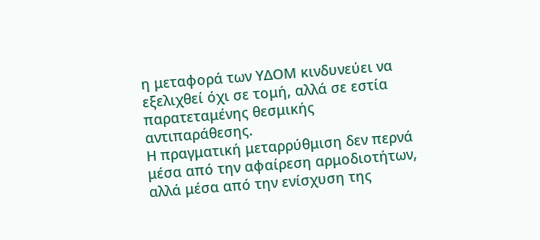η μεταφορά των ΥΔΟΜ κινδυνεύει να εξελιχθεί όχι σε τομή, αλλά σε εστία παρατεταμένης θεσμικής αντιπαράθεσης.
Η πραγματική μεταρρύθμιση δεν περνά μέσα από την αφαίρεση αρμοδιοτήτων, αλλά μέσα από την ενίσχυση της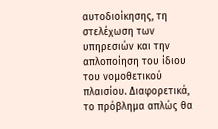αυτοδιοίκησης, τη στελέχωση των υπηρεσιών και την απλοποίηση του ίδιου του νομοθετικού πλαισίου. Διαφορετικά, το πρόβλημα απλώς θα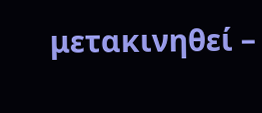μετακινηθεί –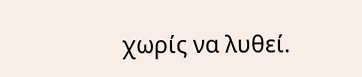χωρίς να λυθεί.